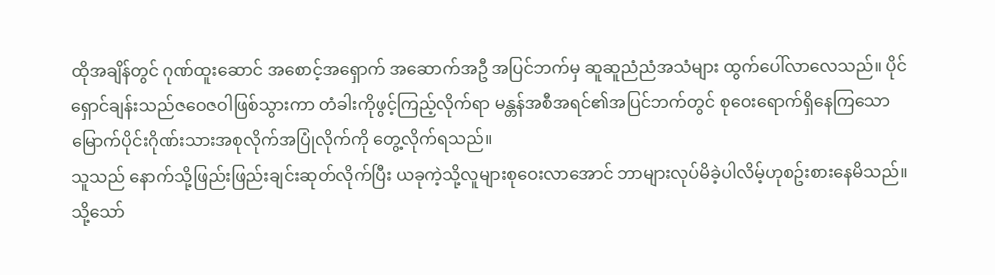ထိုအချိန်တွင် ဂုဏ်ထူးဆောင် အစောင့်အရှောက် အဆောက်အဦ အပြင်ဘက်မှ ဆူဆူညံညံအသံများ ထွက်ပေါ်လာလေသည်။ ပိုင်ရှောင်ချန်းသည်ဇဝေဇဝါဖြစ်သွားကာ တံခါးကိုဖွင့်ကြည့်လိုက်ရာ မန္တန်အစီအရင်၏အပြင်ဘက်တွင် စုဝေးရောက်ရှိနေကြသော မြောက်ပိုင်းဂိုဏ်းသားအစုလိုက်အပြုံလိုက်ကို တွေ့လိုက်ရသည်။
သူသည် နောက်သို့ဖြည်းဖြည်းချင်းဆုတ်လိုက်ပြီး ယခုကဲ့သို့လူများစုဝေးလာအောင် ဘာများလုပ်မိခဲ့ပါလိမ့်ဟုစဥ်းစားနေမိသည်။ သို့သော်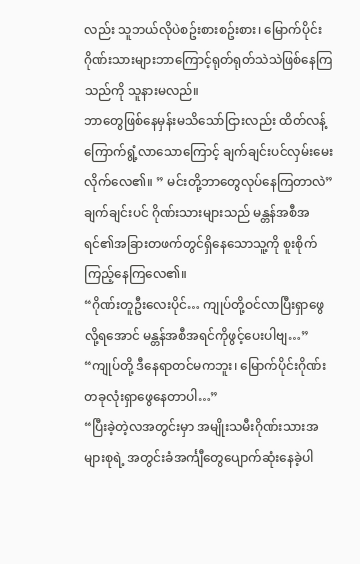လည်း သူဘယ်လိုပဲစဥ်းစားစဥ်းစား၊ မြောက်ပိုင်းဂိုဏ်းသားများဘာကြောင့်ရုတ်ရုတ်သဲသဲဖြစ်နေကြသည်ကို သူနားမလည်။
ဘာတွေဖြစ်နေမှန်းမသိသော်ငြားလည်း ထိတ်လန့်ကြောက်ရွံ့လာသောကြောင့် ချက်ချင်းပင်လှမ်းမေးလိုက်လေ၏။ ” မင်းတို့ဘာတွေလုပ်နေကြတာလဲ”
ချက်ချင်းပင် ဂိုဏ်းသားများသည် မန္တန်အစီအရင်၏အခြားတဖက်တွင်ရှိနေသောသူ့ကို စူးစိုက်ကြည့်နေကြလေ၏။
“ဂိုဏ်းတူဦးလေးပိုင်… ကျုပ်တို့ဝင်လာပြီးရှာဖွေလို့ရအောင် မန္တန်အစီအရင်ကိုဖွင့်ပေးပါဗျ…”
“ကျုပ်တို့ ဒီနေရာတင်မကဘူး၊ မြောက်ပိုင်းဂိုဏ်းတခုလုံးရှာဖွေနေတာပါ…”
“ပြီးခဲ့တဲ့လအတွင်းမှာ အမျိုးသမီးဂိုဏ်းသားအများစုရဲ့ အတွင်းခံအင်္ကျီတွေပျောက်ဆုံးနေခဲ့ပါ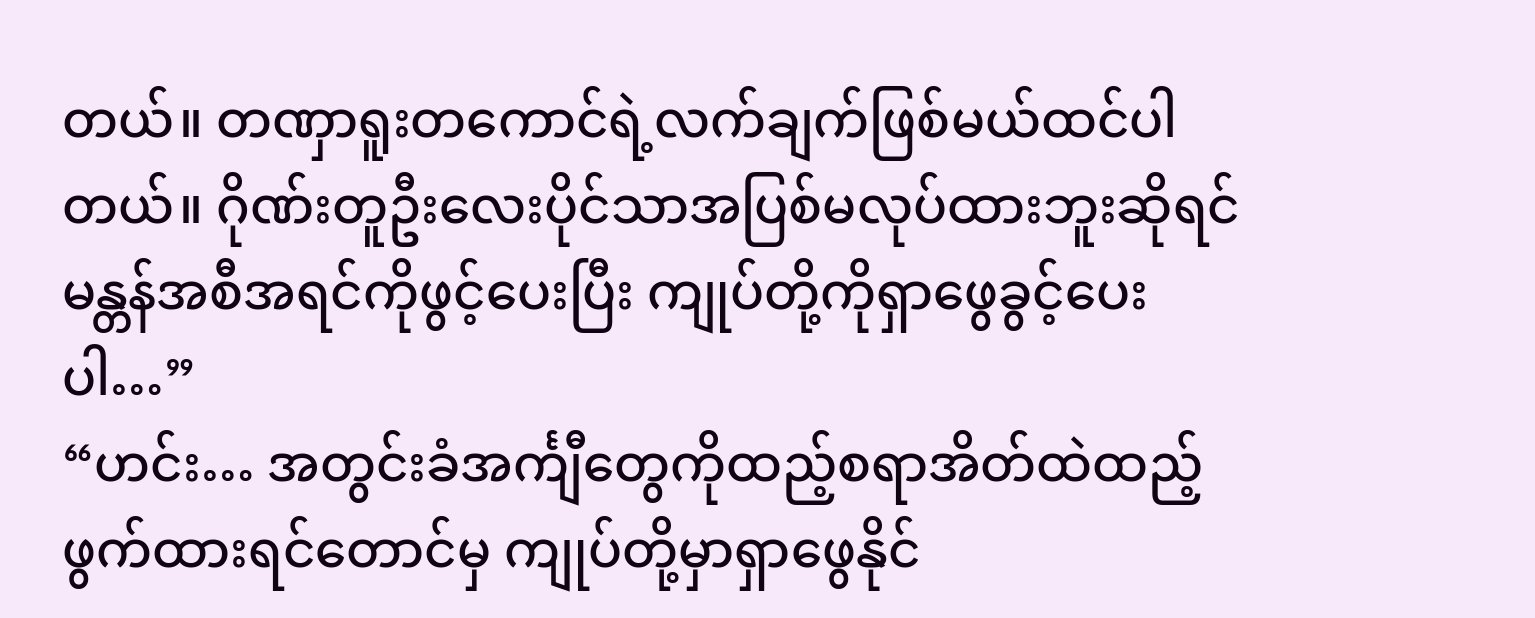တယ်။ တဏှာရူးတကောင်ရဲ့လက်ချက်ဖြစ်မယ်ထင်ပါတယ်။ ဂိုဏ်းတူဦးလေးပိုင်သာအပြစ်မလုပ်ထားဘူးဆိုရင် မန္တန်အစီအရင်ကိုဖွင့်ပေးပြီး ကျုပ်တို့ကိုရှာဖွေခွင့်ပေးပါ…”
“ဟင်း… အတွင်းခံအင်္ကျီတွေကိုထည့်စရာအိတ်ထဲထည့်ဖွက်ထားရင်တောင်မှ ကျုပ်တို့မှာရှာဖွေနိုင်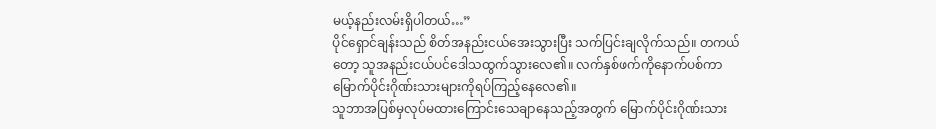မယ့်နည်းလမ်းရှိပါတယ်…”
ပိုင်ရှောင်ချန်းသည် စိတ်အနည်းငယ်အေးသွားပြီး သက်ပြင်းချလိုက်သည်။ တကယ်တော့ သူအနည်းငယ်ပင်ဒေါသထွက်သွားလေ၏။ လက်နှစ်ဖက်ကိုနောက်ပစ်ကာ မြောက်ပိုင်းဂိုဏ်းသားများကိုရပ်ကြည့်နေလေ၏။
သူဘာအပြစ်မှလုပ်မထားကြောင်းသေချာနေသည့်အတွက် မြောက်ပိုင်းဂိုဏ်းသား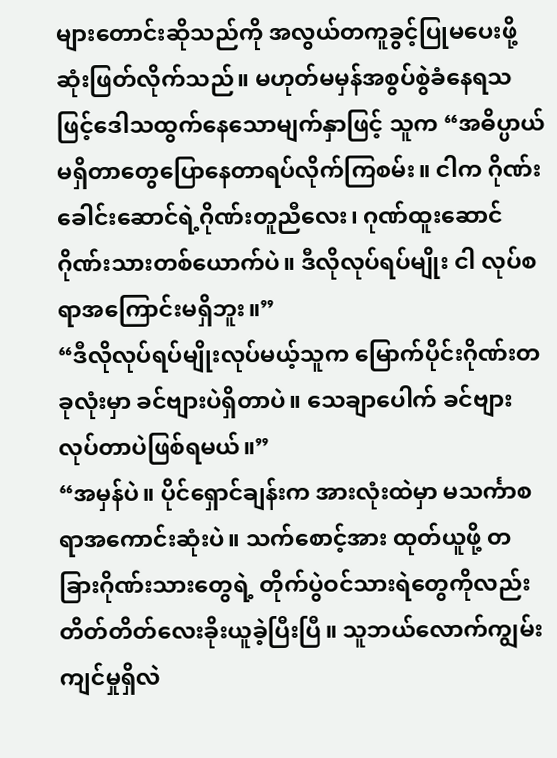များတောင်းဆိုသည်ကို အလွယ်တကူခွင့်ပြုမပေးဖို့ဆုံးဖြတ်လိုက်သည်။ မဟုတ်မမှန်အစွပ်စွဲခံနေရသဖြင့်ဒေါသထွက်နေသောမျက်နှာဖြင့် သူက “အဓိပ္ပာယ်မရှိတာတွေပြောနေတာရပ်လိုက်ကြစမ်း။ ငါက ဂိုဏ်းခေါင်းဆောင်ရဲ့ဂိုဏ်းတူညီလေး၊ ဂုဏ်ထူးဆောင်ဂိုဏ်းသားတစ်ယောက်ပဲ။ ဒီလိုလုပ်ရပ်မျိုး ငါ လုပ်စရာအကြောင်းမရှိဘူး။”
“ဒီလိုလုပ်ရပ်မျိုးလုပ်မယ့်သူက မြောက်ပိုင်းဂိုဏ်းတခုလုံးမှာ ခင်ဗျားပဲရှိတာပဲ။ သေချာပေါက် ခင်ဗျားလုပ်တာပဲဖြစ်ရမယ်။”
“အမှန်ပဲ။ ပိုင်ရှောင်ချန်းက အားလုံးထဲမှာ မသင်္ကာစရာအကောင်းဆုံးပဲ။ သက်စောင့်အား ထုတ်ယူဖို့ တခြားဂိုဏ်းသားတွေရဲ့ တိုက်ပွဲဝင်သားရဲတွေကိုလည်း တိတ်တိတ်လေးခိုးယူခဲ့ပြီးပြီ။ သူဘယ်လောက်ကျွမ်းကျင်မှုရှိလဲ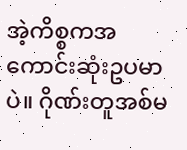အဲ့ကိစ္စကအကောင်းဆုံးဥပမာပဲ။ ဂိုဏ်းတူအစ်မ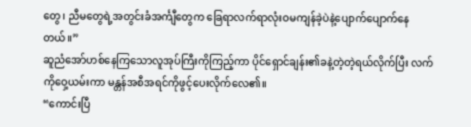တွေ၊ ညီမတွေရဲ့အတွင်းခံအင်္ကျီတွေက ခြေရာလက်ရာလုံးဝမကျန်ခဲ့ပဲနဲ့ပျောက်ပျောက်နေတယ်။”
ဆူညံအော်ဟစ်နေကြသောလူအုပ်ကြီးကိုကြည့်ကာ ပိုင်ရှောင်ချန်း၏ခနဲ့တဲ့တဲ့ရယ်လိုက်ပြီး လက်ကိုဝှေ့ယမ်းကာ မန္တန်အစီအရင်ကိုဖွင့်ပေးလိုက်လေ၏။
“ကောင်းပြီ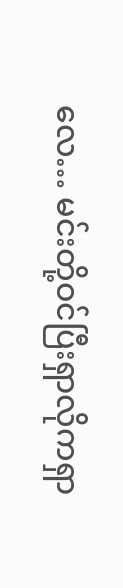လေ… မင်းတို့ဝင်ပြီးရှာလိုကရှာ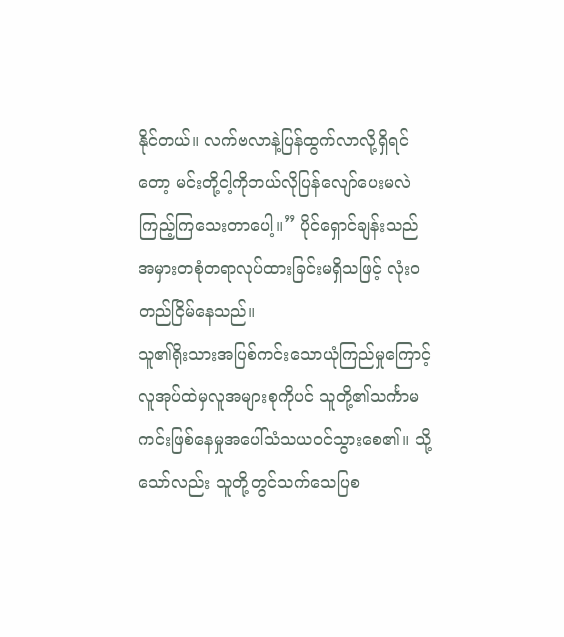နိုင်တယ်။ လက်ဗလာနဲ့ပြန်ထွက်လာလို့ရှိရင်တော့ မင်းတို့ငါ့ကိုဘယ်လိုပြန်လျော်ပေးမလဲကြည့်ကြသေးတာပေါ့။” ပိုင်ရှောင်ချန်းသည် အမှားတစုံတရာလုပ်ထားခြင်းမရှိသဖြင့် လုံးဝတည်ငြိမ်နေသည်။
သူ၏ရိုးသားအပြစ်ကင်းသောယုံကြည်မှုကြောင့် လူအုပ်ထဲမှလူအများစုကိုပင် သူတို့၏သင်္ကာမကင်းဖြစ်နေမှုအပေါ်သံသယဝင်သွားစေ၏။ သို့သော်လည်း သူတို့တွင်သက်သေပြစ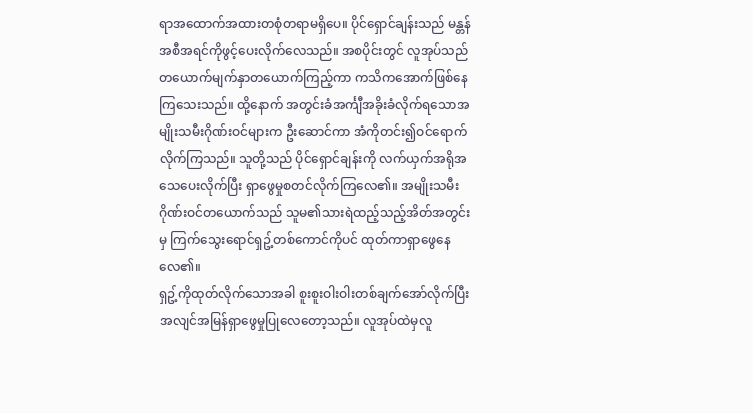ရာအထောက်အထားတစုံတရာမရှိပေ။ ပိုင်ရှောင်ချန်းသည် မန္တန်အစီအရင်ကိုဖွင့်ပေးလိုက်လေသည်။ အစပိုင်းတွင် လူအုပ်သည်တယောက်မျက်နှာတယောက်ကြည့်ကာ ကသိကအောက်ဖြစ်နေကြသေးသည်။ ထို့နောက် အတွင်းခံအင်္ကျီအခိုးခံလိုက်ရသောအမျိုးသမီးဂိုဏ်းဝင်များက ဦးဆောင်ကာ အံကိုတင်း၍ဝင်ရောက်လိုက်ကြသည်။ သူတို့သည် ပိုင်ရှောင်ချန်းကို လက်ယှက်အရိုအသေပေးလိုက်ပြီး ရှာဖွေမှုစတင်လိုက်ကြလေ၏။ အမျိုးသမီးဂိုဏ်းဝင်တယောက်သည် သူမ၏သားရဲထည့်သည့်အိတ်အတွင်းမှ ကြက်သွေးရောင်ရှဥ့်တစ်ကောင်ကိုပင် ထုတ်ကာရှာဖွေနေလေ၏။
ရှဥ့်ကိုထုတ်လိုက်သောအခါ စူးစူးဝါးဝါးတစ်ချက်အော်လိုက်ပြီး အလျင်အမြန်ရှာဖွေမှုပြုလေတော့သည်။ လူအုပ်ထဲမှလူ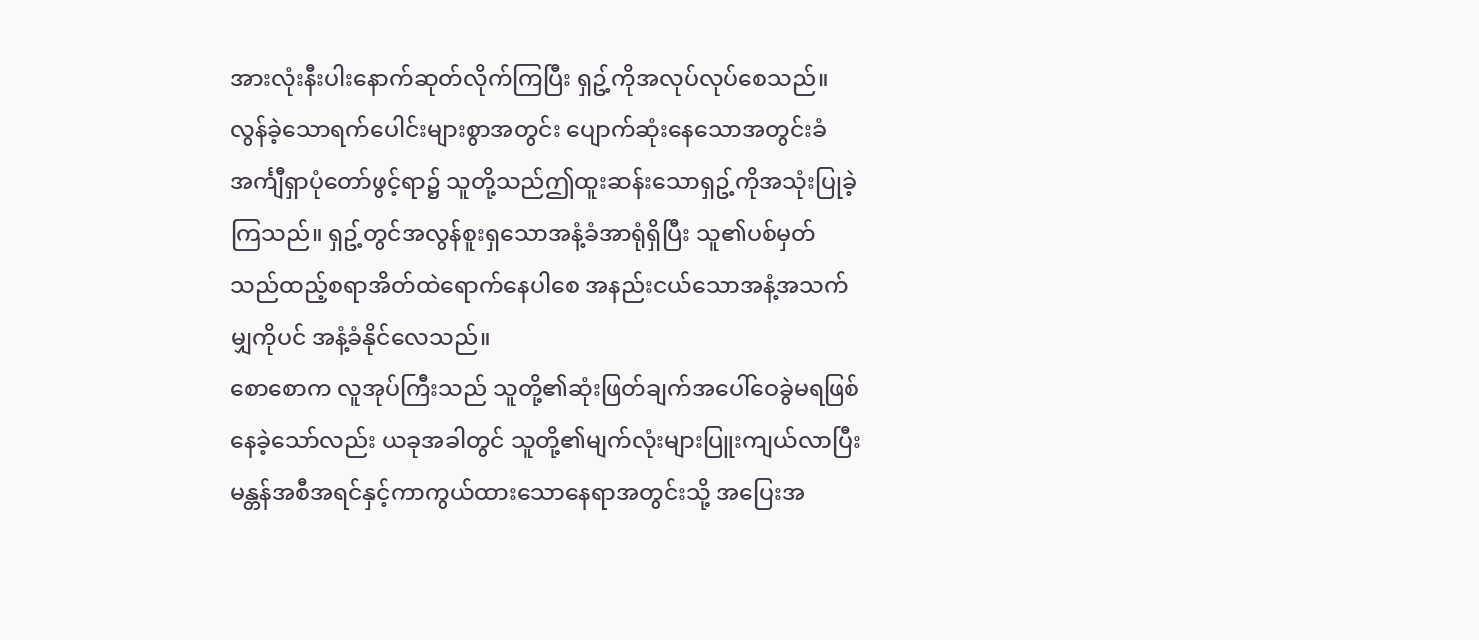အားလုံးနီးပါးနောက်ဆုတ်လိုက်ကြပြီး ရှဥ့်ကိုအလုပ်လုပ်စေသည်။ လွန်ခဲ့သောရက်ပေါင်းများစွာအတွင်း ပျောက်ဆုံးနေသောအတွင်းခံအင်္ကျီရှာပုံတော်ဖွင့်ရာ၌ သူတို့သည်ဤထူးဆန်းသောရှဥ့်ကိုအသုံးပြုခဲ့ကြသည်။ ရှဥ့်တွင်အလွန်စူးရှသောအနံ့ခံအာရုံရှိပြီး သူ၏ပစ်မှတ်သည်ထည့်စရာအိတ်ထဲရောက်နေပါစေ အနည်းငယ်သောအနံ့အသက်မျှကိုပင် အနံ့ခံနိုင်လေသည်။
စောစောက လူအုပ်ကြီးသည် သူတို့၏ဆုံးဖြတ်ချက်အပေါ်ဝေခွဲမရဖြစ်နေခဲ့သော်လည်း ယခုအခါတွင် သူတို့၏မျက်လုံးများပြူးကျယ်လာပြီး မန္တန်အစီအရင်နှင့်ကာကွယ်ထားသောနေရာအတွင်းသို့ အပြေးအ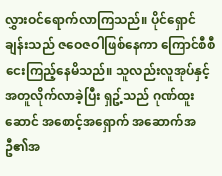လွှားဝင်ရောက်လာကြသည်။ ပိုင်ရှောင်ချန်းသည် ဇဝေဇဝါဖြစ်နေကာ ကြောင်စီစီငေးကြည့်နေမိသည်။ သူလည်းလူအုပ်နှင့်အတူလိုက်လာခဲ့ပြီး ရှဥ့်သည် ဂုဏ်ထူးဆောင် အစောင့်အရှောက် အဆောက်အဦ၏အ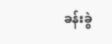ခန်းခွဲ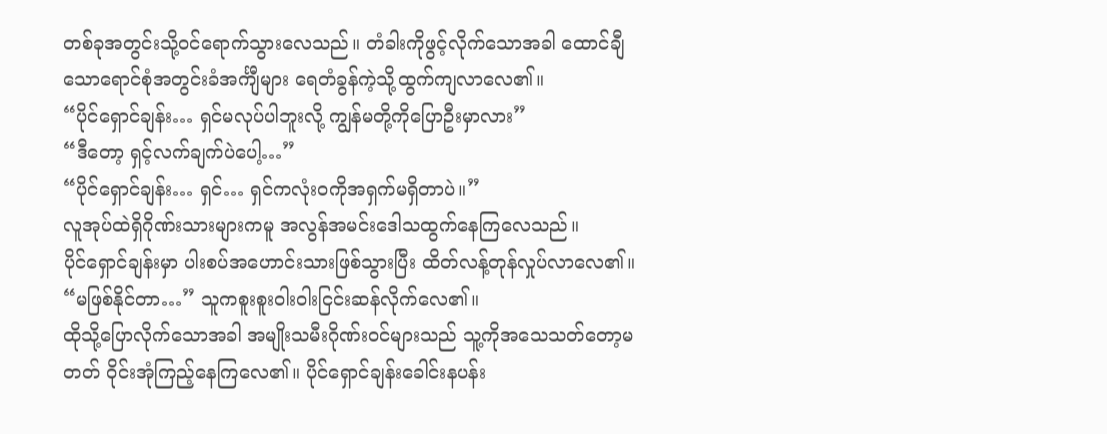တစ်ခုအတွင်းသို့ဝင်ရောက်သွားလေသည်။ တံခါးကိုဖွင့်လိုက်သောအခါ ထောင်ချီသောရောင်စုံအတွင်းခံအင်္ကျီများ ရေတံခွန်ကဲ့သို့ထွက်ကျလာလေ၏။
“ပိုင်ရှောင်ချန်း… ရှင်မလုပ်ပါဘူးလို့ ကျွန်မတို့ကိုပြောဦးမှာလား”
“ဒီတော့ ရှင့်လက်ချက်ပဲပေါ့…”
“ပိုင်ရှောင်ချန်း… ရှင်… ရှင်ကလုံးဝကိုအရှက်မရှိတာပဲ။”
လူအုပ်ထဲရှိဂိုဏ်းသားများကမူ အလွန်အမင်းဒေါသထွက်နေကြလေသည်။
ပိုင်ရှောင်ချန်းမှာ ပါးစပ်အဟောင်းသားဖြစ်သွားပြီး ထိတ်လန့်တုန်လှုပ်လာလေ၏။
“မဖြစ်နိုင်တာ…” သူကစူးစူးဝါးဝါးငြင်းဆန်လိုက်လေ၏။
ထိုသို့ပြောလိုက်သောအခါ အမျိုးသမီးဂိုဏ်းဝင်များသည် သူ့ကိုအသေသတ်တော့မတတ် ဝိုင်းအုံကြည့်နေကြလေ၏။ ပိုင်ရှောင်ချန်းခေါင်းနပန်း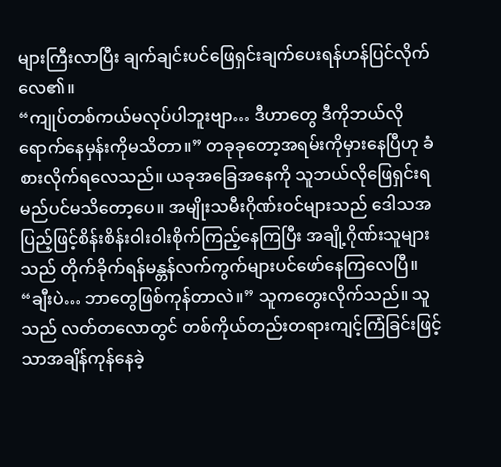များကြီးလာပြီး ချက်ချင်းပင်ဖြေရှင်းချက်ပေးရန်ဟန်ပြင်လိုက်လေ၏။
“ကျုပ်တစ်ကယ်မလုပ်ပါဘူးဗျာ… ဒီဟာတွေ ဒီကိုဘယ်လိုရောက်နေမှန်းကိုမသိတာ။” တခုခုတော့အရမ်းကိုမှားနေပြီဟု ခံစားလိုက်ရလေသည်။ ယခုအခြေအနေကို သူဘယ်လိုဖြေရှင်းရမည်ပင်မသိတော့ပေ။ အမျိုးသမီးဂိုဏ်းဝင်များသည် ဒေါသအပြည့်ဖြင့်စိန်းစိန်းဝါးဝါးစိုက်ကြည့်နေကြပြီး အချို့ဂိုဏ်းသူများသည် တိုက်ခိုက်ရန်မန္တန်လက်ကွက်များပင်ဖော်နေကြလေပြီ။
“ချီးပဲ… ဘာတွေဖြစ်ကုန်တာလဲ။” သူကတွေးလိုက်သည်။ သူသည် လတ်တလောတွင် တစ်ကိုယ်တည်းတရားကျင့်ကြံခြင်းဖြင့်သာအချိန်ကုန်နေခဲ့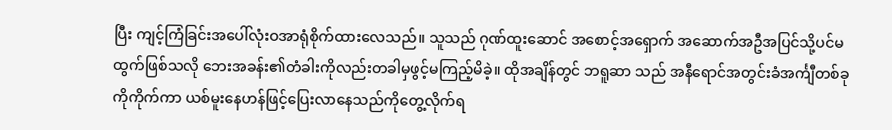ပြီး ကျင့်ကြံခြင်းအပေါ်လုံးဝအာရုံစိုက်ထားလေသည်။ သူသည် ဂုဏ်ထူးဆောင် အစောင့်အရှောက် အဆောက်အဦအပြင်သို့ပင်မထွက်ဖြစ်သလို ဘေးအခန်း၏တံခါးကိုလည်းတခါမှဖွင့်မကြည့်မိခဲ့။ ထိုအချိန်တွင် ဘရူဆာ သည် အနီရောင်အတွင်းခံအင်္ကျီတစ်ခုကိုကိုက်ကာ ယစ်မူးနေဟန်ဖြင့်ပြေးလာနေသည်ကိုတွေ့လိုက်ရ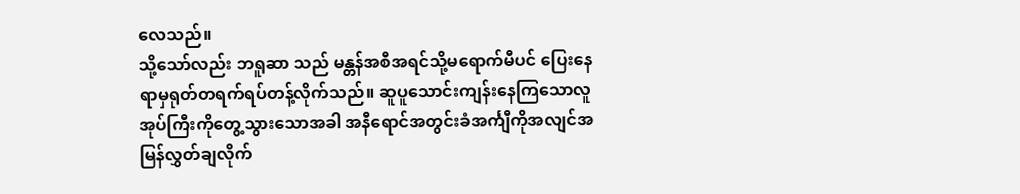လေသည်။
သို့သော်လည်း ဘရူဆာ သည် မန္တန်အစီအရင်သို့မရောက်မီပင် ပြေးနေရာမှရုတ်တရက်ရပ်တန့်လိုက်သည်။ ဆူပူသောင်းကျန်းနေကြသောလူအုပ်ကြီးကိုတွေ့သွားသောအခါ အနီရောင်အတွင်းခံအင်္ကျီကိုအလျင်အမြန်လွှတ်ချလိုက်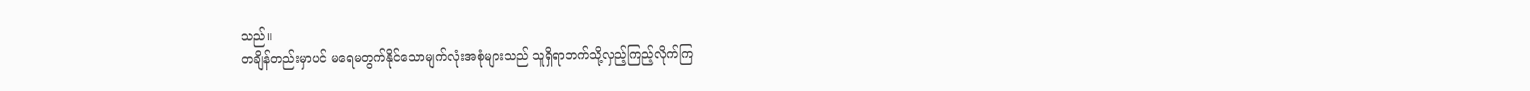သည်။
တချိန်တည်းမှာပင် မရေမတွက်နိုင်သောမျက်လုံးအစုံများသည် သူရှိရာဘက်သို့လှည့်ကြည့်လိုက်ကြ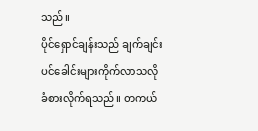သည်။
ပိုင်ရှောင်ချန်းသည် ချက်ချင်းပင်ခေါင်းများကိုက်လာသလိုခံစားလိုက်ရသည်။ တကယ်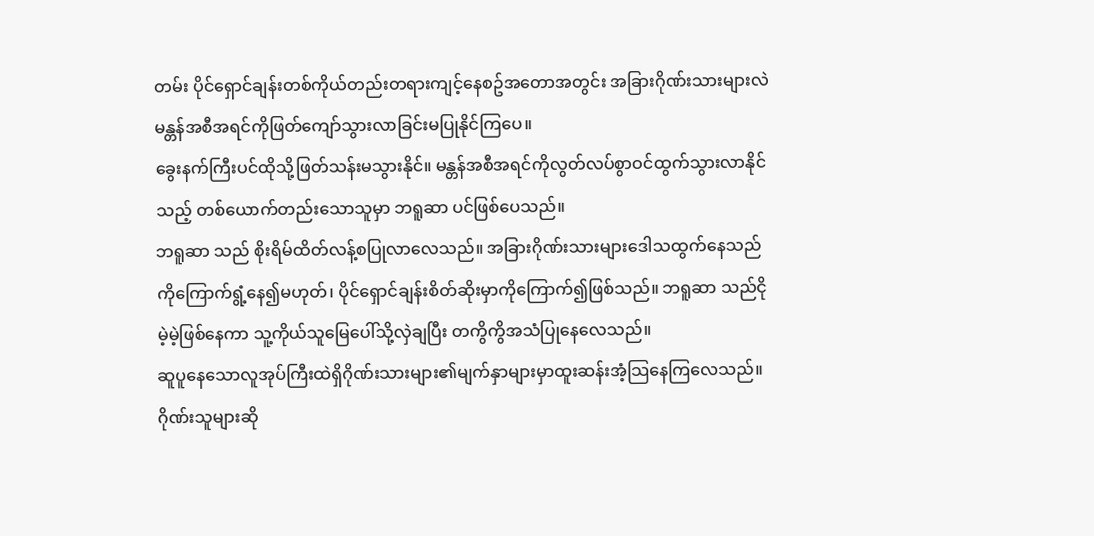တမ်း ပိုင်ရှောင်ချန်းတစ်ကိုယ်တည်းတရားကျင့်နေစဥ်အတောအတွင်း အခြားဂိုဏ်းသားများလဲမန္တန်အစီအရင်ကိုဖြတ်ကျော်သွားလာခြင်းမပြုနိုင်ကြပေ။
ခွေးနက်ကြီးပင်ထိုသို့ဖြတ်သန်းမသွားနိုင်။ မန္တန်အစီအရင်ကိုလွတ်လပ်စွာဝင်ထွက်သွားလာနိုင်သည့် တစ်ယောက်တည်းသောသူမှာ ဘရူဆာ ပင်ဖြစ်ပေသည်။
ဘရူဆာ သည် စိုးရိမ်ထိတ်လန့်စပြုလာလေသည်။ အခြားဂိုဏ်းသားများဒေါသထွက်နေသည်ကိုကြောက်ရွံ့နေ၍မဟုတ်၊ ပိုင်ရှောင်ချန်းစိတ်ဆိုးမှာကိုကြောက်၍ဖြစ်သည်။ ဘရူဆာ သည်ငိုမဲ့မဲ့ဖြစ်နေကာ သူ့ကိုယ်သူမြေပေါ်သို့လှဲချပြီး တကွိကွိအသံပြုနေလေသည်။
ဆူပူနေသောလူအုပ်ကြီးထဲရှိဂိုဏ်းသားများ၏မျက်နှာများမှာထူးဆန်းအံ့သြနေကြလေသည်။ ဂိုဏ်းသူများဆို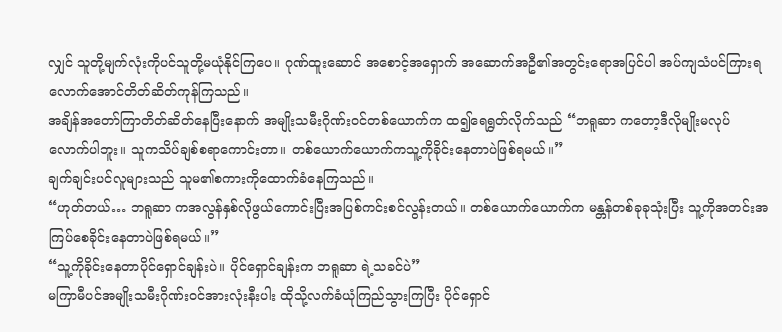လျှင် သူတို့မျက်လုံးကိုပင်သူတို့မယုံနိုင်ကြပေ။ ဂုဏ်ထူးဆောင် အစောင့်အရှောက် အဆောက်အဦ၏အတွင်းရောအပြင်ပါ အပ်ကျသံပင်ကြားရလောက်အောင်တိတ်ဆိတ်ကုန်ကြသည်။
အချိန်အတော်ကြာတိတ်ဆိတ်နေပြီးနောက် အမျိုးသမီးဂိုဏ်းဝင်တစ်ယောက်က ထ၍ရေရွတ်လိုက်သည် “ဘရူဆာ ကတော့ဒီလိုမျိုးမလုပ်လောက်ပါဘူး။ သူကသိပ်ချစ်စရာကောင်းတာ။ တစ်ယောက်ယောက်ကသူ့ကိုခိုင်းနေတာပဲဖြစ်ရမယ်။”
ချက်ချင်းပင်လူများသည် သူမ၏စကားကိုထောက်ခံနေကြသည်။
“ဟုတ်တယ်… ဘရူဆာ ကအလွန်နှစ်လိုဖွယ်ကောင်းပြီးအပြစ်ကင်းစင်လွန်းတယ်။ တစ်ယောက်ယောက်က မန္တန်တစ်ခုခုသုံးပြီး သူ့ကိုအတင်းအကြပ်စေခိုင်းနေတာပဲဖြစ်ရမယ်။”
“သူ့ကိုခိုင်းနေတာပိုင်ရှောင်ချန်းပဲ။ ပိုင်ရှောင်ချန်းက ဘရူဆာ ရဲ့သခင်ပဲ”
မကြာမီပင်အမျိုးသမီးဂိုဏ်းဝင်အားလုံးနီးပါး ထိုသို့လက်ခံယုံကြည်သွားကြပြီး ပိုင်ရှောင်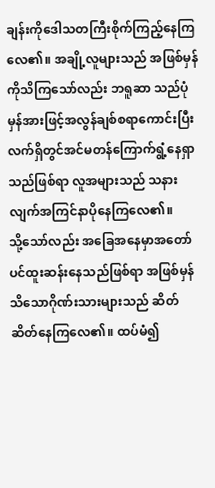ချန်းကိုဒေါသတကြီးစိုက်ကြည့်နေကြလေ၏။ အချို့လူများသည် အဖြစ်မှန်ကိုသိကြသော်လည်း ဘရူဆာ သည်ပုံမှန်အားဖြင့်အလွန်ချစ်စရာကောင်းပြီး လက်ရှိတွင်အင်မတန်ကြောက်ရွံ့နေရှာသည်ဖြစ်ရာ လူအများသည် သနားလျက်အကြင်နာပိုနေကြလေ၏။
သို့သော်လည်း အခြေအနေမှာအတော်ပင်ထူးဆန်းနေသည်ဖြစ်ရာ အဖြစ်မှန်သိသောဂိုဏ်းသားများသည် ဆိတ်ဆိတ်နေကြလေ၏။ ထပ်မံ၍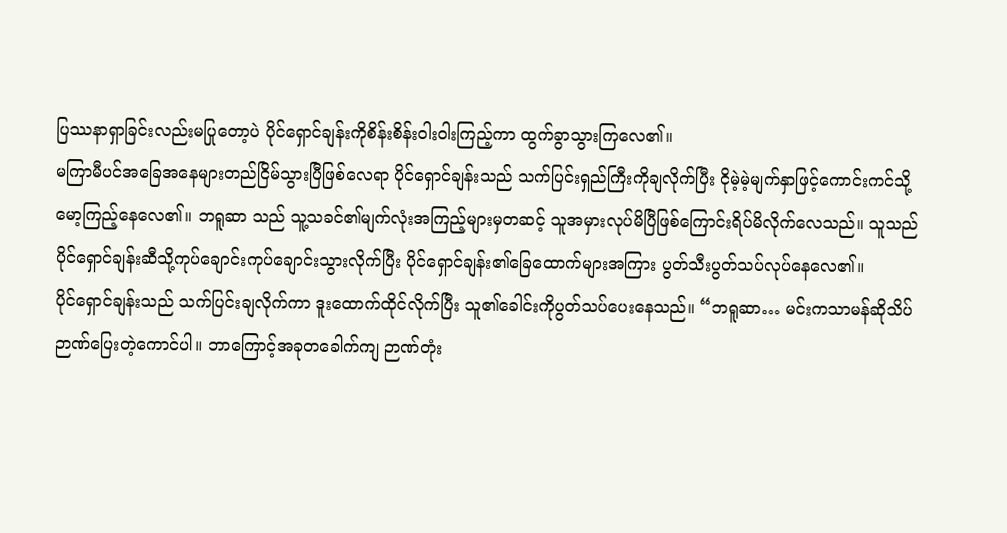ပြဿနာရှာခြင်းလည်းမပြုတော့ပဲ ပိုင်ရှောင်ချန်းကိုစိန်းစိန်းဝါးဝါးကြည့်ကာ ထွက်ခွာသွားကြလေ၏။
မကြာမီပင်အခြေအနေများတည်ငြိမ်သွားပြီဖြစ်လေရာ ပိုင်ရှောင်ချန်းသည် သက်ပြင်းရှည်ကြီးကိုချလိုက်ပြီး ငိုမဲ့မဲ့မျက်နှာဖြင့်ကောင်းကင်သို့မော့ကြည့်နေလေ၏။ ဘရူဆာ သည် သူ့သခင်၏မျက်လုံးအကြည့်များမှတဆင့် သူအမှားလုပ်မိပြီဖြစ်ကြောင်းရိပ်မိလိုက်လေသည်။ သူသည် ပိုင်ရှောင်ချန်းဆီသို့ကုပ်ချောင်းကုပ်ချောင်းသွားလိုက်ပြီး ပိုင်ရှောင်ချန်း၏ခြေထောက်များအကြား ပွတ်သီးပွတ်သပ်လုပ်နေလေ၏။
ပိုင်ရှောင်ချန်းသည် သက်ပြင်းချလိုက်ကာ ဒူးထောက်ထိုင်လိုက်ပြီး သူ၏ခေါင်းကိုပွတ်သပ်ပေးနေသည်။ “ဘရူဆာ… မင်းကသာမန်ဆိုသိပ်ဉာဏ်ပြေးတဲ့ကောင်ပါ။ ဘာကြောင့်အခုတခေါက်ကျ ဉာဏ်တုံး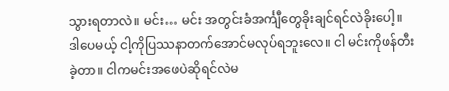သွားရတာလဲ။ မင်း… မင်း အတွင်းခံအင်္ကျီတွေခိုးချင်ရင်လဲခိုးပေါ့။ ဒါပေမယ့် ငါ့ကိုပြဿနာတက်အောင်မလုပ်ရဘူးလေ။ ငါ မင်းကိုဖန်တီးခဲ့တာ။ ငါကမင်းအဖေပဲဆိုရင်လဲမ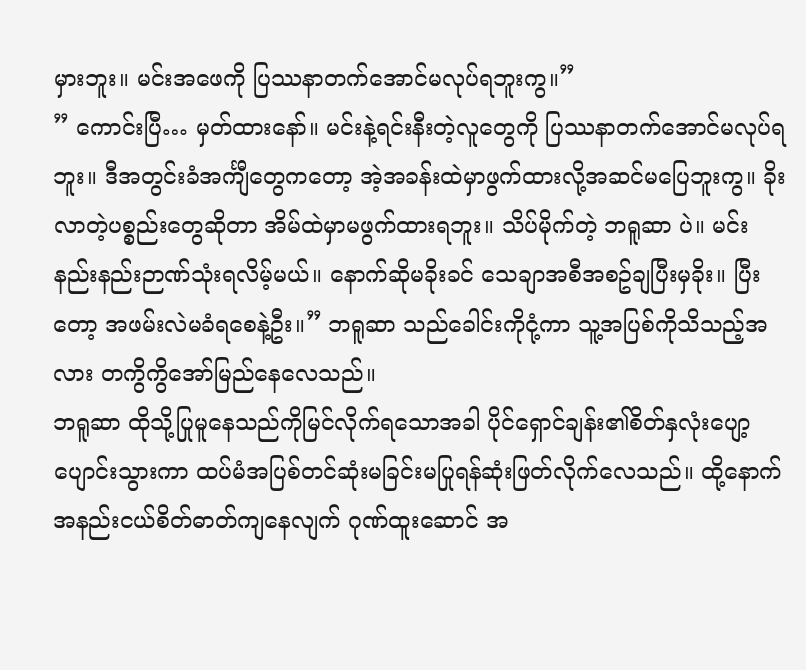မှားဘူး။ မင်းအဖေကို ပြဿနာတက်အောင်မလုပ်ရဘူးကွ။”
” ကောင်းပြီ… မှတ်ထားနော်။ မင်းနဲ့ရင်းနီးတဲ့လူတွေကို ပြဿနာတက်အောင်မလုပ်ရဘူး။ ဒီအတွင်းခံအင်္ကျီတွေကတော့ အဲ့အခန်းထဲမှာဖွက်ထားလို့အဆင်မပြေဘူးကွ။ ခိုးလာတဲ့ပစ္စည်းတွေဆိုတာ အိမ်ထဲမှာမဖွက်ထားရဘူး။ သိပ်မိုက်တဲ့ ဘရူဆာ ပဲ။ မင်းနည်းနည်းဉာဏ်သုံးရလိမ့်မယ်။ နောက်ဆိုမခိုးခင် သေချာအစီအစဥ်ချပြီးမှခိုး။ ပြီးတော့ အဖမ်းလဲမခံရစေနဲ့ဦး။” ဘရူဆာ သည်ခေါင်းကိုငုံ့ကာ သူ့အပြစ်ကိုသိသည့်အလား တကွိကွိအော်မြည်နေလေသည်။
ဘရူဆာ ထိုသို့ပြုမူနေသည်ကိုမြင်လိုက်ရသောအခါ ပိုင်ရှောင်ချန်း၏စိတ်နှလုံးပျော့ပျောင်းသွားကာ ထပ်မံအပြစ်တင်ဆုံးမခြင်းမပြုရန်ဆုံးဖြတ်လိုက်လေသည်။ ထို့နောက် အနည်းငယ်စိတ်ဓာတ်ကျနေလျက် ဂုဏ်ထူးဆောင် အ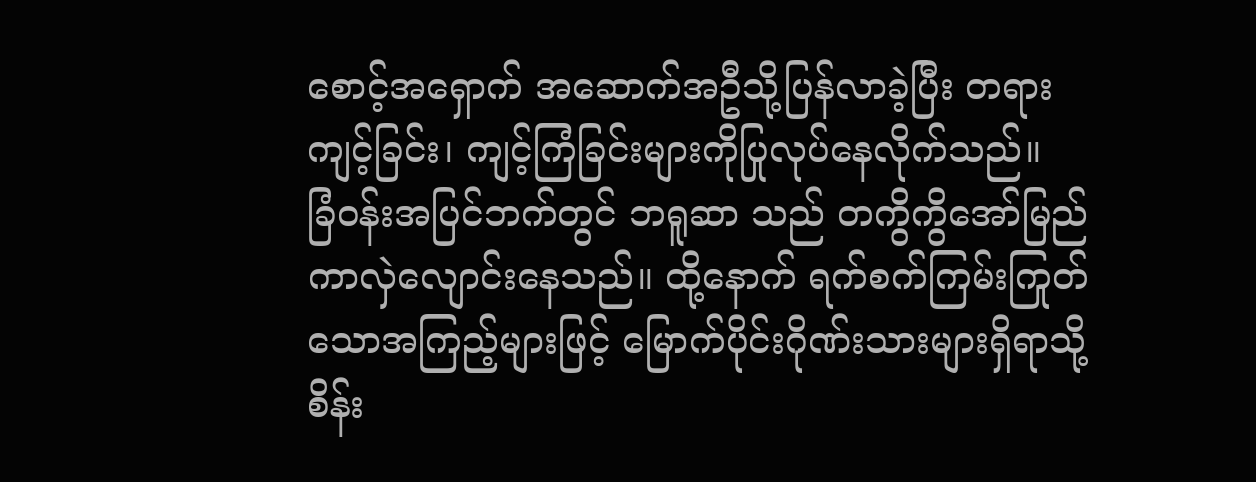စောင့်အရှောက် အဆောက်အဦသို့ပြန်လာခဲ့ပြီး တရားကျင့်ခြင်း၊ ကျင့်ကြံခြင်းများကိုပြုလုပ်နေလိုက်သည်။
ခြံဝန်းအပြင်ဘက်တွင် ဘရူဆာ သည် တကွိကွိအော်မြည်ကာလှဲလျောင်းနေသည်။ ထို့နောက် ရက်စက်ကြမ်းကြုတ်သောအကြည့်များဖြင့် မြောက်ပိုင်းဂိုဏ်းသားများရှိရာသို့ စိန်း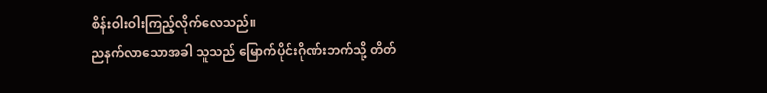စိန်းဝါးဝါးကြည့်လိုက်လေသည်။
ညနက်လာသောအခါ သူသည် မြောက်ပိုင်းဂိုဏ်းဘက်သို့ တိတ်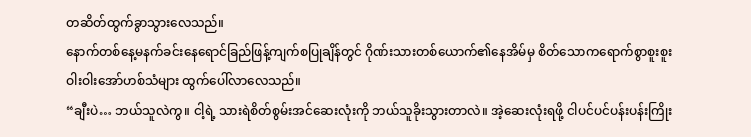တဆိတ်ထွက်ခွာသွားလေသည်။
နောက်တစ်နေ့မနက်ခင်းနေရောင်ခြည်ဖြန့်ကျက်စပြုချိန်တွင် ဂိုဏ်းသားတစ်ယောက်၏နေအိမ်မှ စိတ်သောကရောက်စွာစူးစူးဝါးဝါးအော်ဟစ်သံများ ထွက်ပေါ်လာလေသည်။
“ချီးပဲ… ဘယ်သူလဲကွ။ ငါ့ရဲ့ သားရဲစိတ်စွမ်းအင်ဆေးလုံးကို ဘယ်သူခိုးသွားတာလဲ။ အဲ့ဆေးလုံးရဖို့ ငါပင်ပင်ပန်းပန်းကြိုး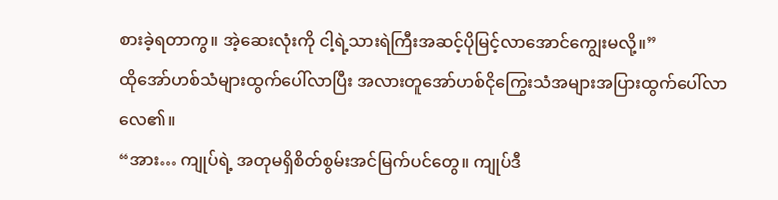စားခဲ့ရတာကွ။ အဲ့ဆေးလုံးကို ငါ့ရဲ့သားရဲကြီးအဆင့်ပိုမြင့်လာအောင်ကျွေးမလို့။”
ထိုအော်ဟစ်သံများထွက်ပေါ်လာပြီး အလားတူအော်ဟစ်ငိုကြွေးသံအများအပြားထွက်ပေါ်လာလေ၏။
“အား… ကျုပ်ရဲ့ အတုမရှိစိတ်စွမ်းအင်မြက်ပင်တွေ။ ကျုပ်ဒီ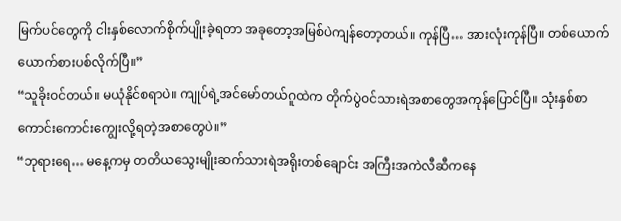မြက်ပင်တွေကို ငါးနှစ်လောက်စိုက်ပျိုးခဲ့ရတာ အခုတော့အမြစ်ပဲကျန်တော့တယ်။ ကုန်ပြီ… အားလုံးကုန်ပြီ။ တစ်ယောက်ယောက်စားပစ်လိုက်ပြီ။”
“သူခိုးဝင်တယ်။ မယုံနိုင်စရာပဲ။ ကျုပ်ရဲ့အင်မော်တယ်ဂူထဲက တိုက်ပွဲဝင်သားရဲအစာတွေအကုန်ပြောင်ပြီ။ သုံးနှစ်စာ ကောင်းကောင်းကျွေးလို့ရတဲ့အစာတွေပဲ။”
“ဘုရားရေ… မနေ့ကမှ တတိယသွေးမျိုးဆက်သားရဲအရိုးတစ်ချောင်း အကြီးအကဲလီဆီကနေ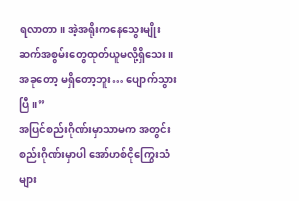ရလာတာ။ အဲ့အရိုးကနေသွေးမျိုးဆက်အစွမ်းတွေထုတ်ယူမလို့ရှိသေး။ အခုတော့ မရှိတော့ဘူး… ပျောက်သွားပြီ။”
အပြင်စည်းဂိုဏ်းမှာသာမက အတွင်းစည်းဂိုဏ်းမှာပါ အော်ဟစ်ငိုကြွေးသံများ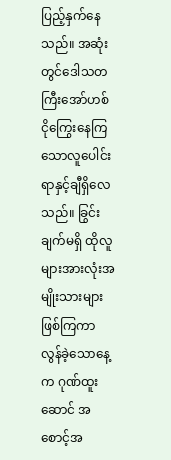ပြည့်နှက်နေသည်။ အဆုံးတွင်ဒေါသတကြီးအော်ဟစ်ငိုကြွေးနေကြသောလူပေါင်း ရာနှင့်ချီရှိလေသည်။ ခြွင်းချက်မရှိ ထိုလူများအားလုံးအမျိုးသားများဖြစ်ကြကာ လွန်ခဲ့သောနေ့က ဂုဏ်ထူးဆောင် အစောင့်အ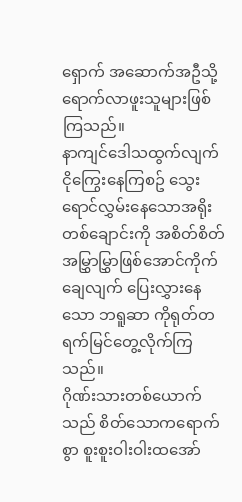ရှောက် အဆောက်အဦသို့ရောက်လာဖူးသူများဖြစ်ကြသည်။
နာကျင်ဒေါသထွက်လျက်ငိုကြွေးနေကြစဥ် သွေးရောင်လွှမ်းနေသောအရိုးတစ်ချောင်းကို အစိတ်စိတ်အမြွှာမြွှာဖြစ်အောင်ကိုက်ချေလျက် ပြေးလွှားနေသော ဘရူဆာ ကိုရုတ်တရက်မြင်တွေ့လိုက်ကြသည်။
ဂိုဏ်းသားတစ်ယောက်သည် စိတ်သောကရောက်စွာ စူးစူးဝါးဝါးထအော်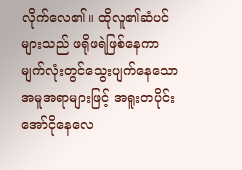လိုက်လေ၏။ ထိုလူ၏ဆံပင်များသည် ဖရိုဖရဲဖြစ်နေကာ မျက်လုံးတွင်သွေးပျက်နေသောအမူအရာများဖြင့် အရူးတပိုင်းအော်ငိုနေလေ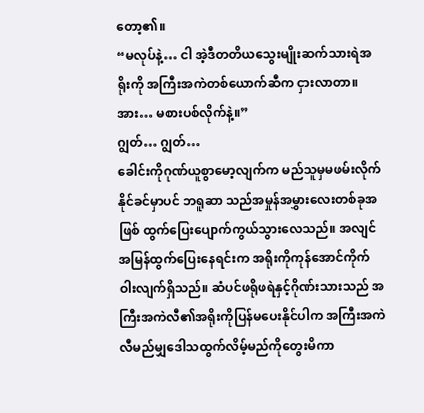တော့၏။
“မလုပ်နဲ့… ငါ အဲ့ဒီတတိယသွေးမျိုးဆက်သားရဲအရိုးကို အကြီးအကဲတစ်ယောက်ဆီက ငှားလာတာ။ အား… မစားပစ်လိုက်နဲ့။”
ဂျွတ်… ဂျွတ်…
ခေါင်းကိုဂုဏ်ယူစွာမော့လျက်က မည်သူမှမဖမ်းလိုက်နိုင်ခင်မှာပင် ဘရူဆာ သည်အမှုန်အမွှားလေးတစ်ခုအဖြစ် ထွက်ပြေးပျောက်ကွယ်သွားလေသည်။ အလျင်အမြန်ထွက်ပြေးနေရင်းက အရိုးကိုကုန်အောင်ကိုက်ဝါးလျက်ရှိသည်။ ဆံပင်ဖရိုဖရဲနှင့်ဂိုဏ်းသားသည် အကြီးအကဲလီ၏အရိုးကိုပြန်မပေးနိုင်ပါက အကြီးအကဲလီမည်မျှဒေါသထွက်လိမ့်မည်ကိုတွေးမိကာ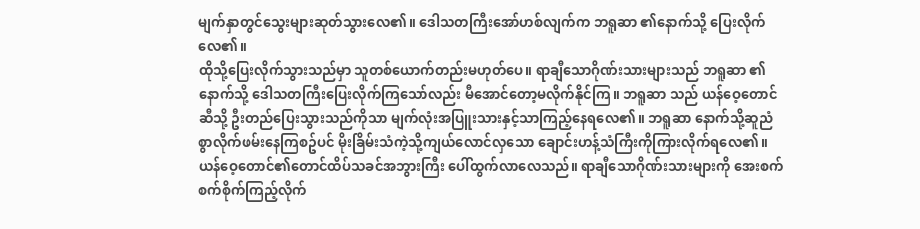မျက်နှာတွင်သွေးများဆုတ်သွားလေ၏။ ဒေါသတကြီးအော်ဟစ်လျက်က ဘရူဆာ ၏နောက်သို့ ပြေးလိုက်လေ၏။
ထိုသို့ပြေးလိုက်သွားသည်မှာ သူတစ်ယောက်တည်းမဟုတ်ပေ။ ရာချီသောဂိုဏ်းသားများသည် ဘရူဆာ ၏နောက်သို့ ဒေါသတကြီးပြေးလိုက်ကြသော်လည်း မီအောင်တော့မလိုက်နိုင်ကြ။ ဘရူဆာ သည် ယန်ဝေ့တောင်ဆီသို့ ဦးတည်ပြေးသွားသည်ကိုသာ မျက်လုံးအပြူးသားနှင့်သာကြည့်နေရလေ၏။ ဘရူဆာ နောက်သို့ဆူညံစွာလိုက်ဖမ်းနေကြစဥ်ပင် မိုးခြိမ်းသံကဲ့သို့ကျယ်လောင်လှသော ချောင်းဟန့်သံကြီးကိုကြားလိုက်ရလေ၏။
ယန်ဝေ့တောင်၏တောင်ထိပ်သခင်အဘွားကြီး ပေါ်ထွက်လာလေသည်။ ရာချီသောဂိုဏ်းသားများကို အေးစက်စက်စိုက်ကြည့်လိုက်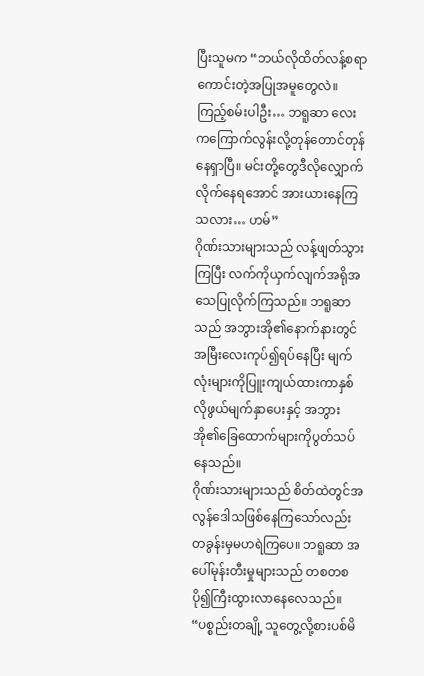ပြီးသူမက “ဘယ်လိုထိတ်လန့်စရာကောင်းတဲ့အပြုအမူတွေလဲ။ ကြည့်စမ်းပါဦး… ဘရူဆာ လေးကကြောက်လွန်းလို့တုန်တောင်တုန်နေရှာပြီ။ မင်းတို့တွေဒီလိုလျှောက်လိုက်နေရအောင် အားယားနေကြသလား… ဟမ်”
ဂိုဏ်းသားများသည် လန့်ဖျတ်သွားကြပြီး လက်ကိုယှက်လျက်အရိုအသေပြုလိုက်ကြသည်။ ဘရူဆာ သည် အဘွားအို၏နောက်နားတွင်အမြီးလေးကုပ်၍ရပ်နေပြီး မျက်လုံးများကိုပြူးကျယ်ထားကာနှစ်လိုဖွယ်မျက်နှာပေးနှင့် အဘွားအို၏ခြေထောက်များကိုပွတ်သပ်နေသည်။
ဂိုဏ်းသားများသည် စိတ်ထဲတွင်အလွန်ဒေါသဖြစ်နေကြသော်လည်း တခွန်းမှမဟရဲကြပေ။ ဘရူဆာ အပေါ်မုန်းတီးမှုများသည် တစတစပို၍ကြီးထွားလာနေလေသည်။
“ပစ္စည်းတချို့ သူတွေ့လို့စားပစ်မိ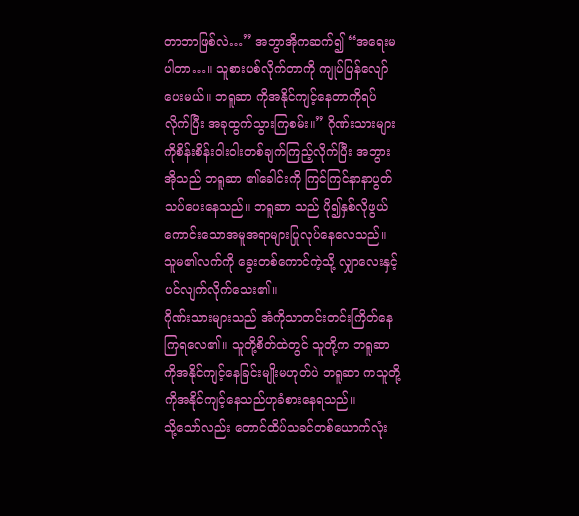တာဘာဖြစ်လဲ…” အဘွာအိုကဆက်၍ “အရေးမပါတာ…။ သူစားပစ်လိုက်တာကို ကျုပ်ပြန်လျော်ပေးမယ်။ ဘရူဆာ ကိုအနိုင်ကျင့်နေတာကိုရပ်လိုက်ပြီး အခုထွက်သွားကြစမ်း။” ဂိုဏ်းသားများကိုစိန်းစိန်းဝါးဝါးတစ်ချက်ကြည့်လိုက်ပြီး အဘွားအိုသည် ဘရူဆာ ၏ခေါင်းကို ကြင်ကြင်နာနာပွတ်သပ်ပေးနေသည်။ ဘရူဆာ သည် ပို၍နှစ်လိုဖွယ်ကောင်းသောအမူအရာများပြုလုပ်နေလေသည်။ သူမ၏လက်ကို ခွေးတစ်ကောင်ကဲ့သို့ လျှာလေးနှင့်ပင်လျက်လိုက်သေး၏။
ဂိုဏ်းသားများသည် အံကိုသာတင်းတင်းကြိတ်နေကြရလေ၏။ သူတို့စိတ်ထဲတွင် သူတို့က ဘရူဆာ ကိုအနိုင်ကျင့်နေခြင်းမျိုးမဟုတ်ပဲ ဘရူဆာ ကသူတို့ကိုအနိုင်ကျင့်နေသည်ဟုခံစားနေရသည်။
သို့သော်လည်း တောင်ထိပ်သခင်တစ်ယောက်လုံး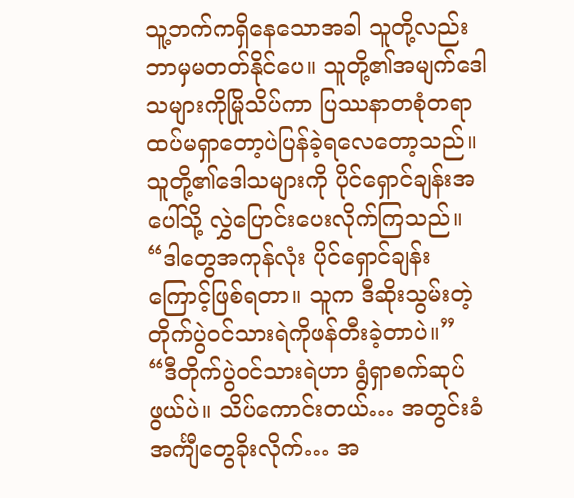သူ့ဘက်ကရှိနေသောအခါ သူတို့လည်းဘာမှမတတ်နိုင်ပေ။ သူတို့၏အမျက်ဒေါသများကိုမြိုသိပ်ကာ ပြဿနာတစုံတရာထပ်မရှာတော့ပဲပြန်ခဲ့ရလေတော့သည်။ သူတို့၏ဒေါသများကို ပိုင်ရှောင်ချန်းအပေါ်သို့ လွှဲပြောင်းပေးလိုက်ကြသည်။
“ဒါတွေအကုန်လုံး ပိုင်ရှောင်ချန်းကြောင့်ဖြစ်ရတာ။ သူက ဒီဆိုးသွမ်းတဲ့တိုက်ပွဲဝင်သားရဲကိုဖန်တီးခဲ့တာပဲ။”
“ဒီတိုက်ပွဲဝင်သားရဲဟာ ရွံရှာစက်ဆုပ်ဖွယ်ပဲ။ သိပ်ကောင်းတယ်… အတွင်းခံအင်္ကျီတွေခိုးလိုက်… အ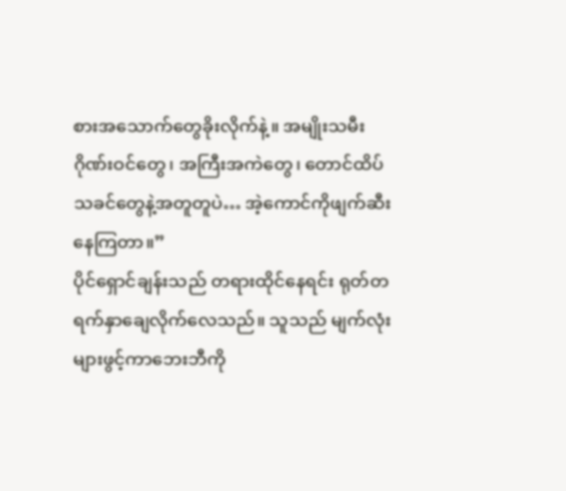စားအသောက်တွေခိုးလိုက်နဲ့။ အမျိုးသမီးဂိုဏ်းဝင်တွေ၊ အကြီးအကဲတွေ၊ တောင်ထိပ်သခင်တွေနဲ့အတူတူပဲ… အဲ့ကောင်ကိုဖျက်ဆီးနေကြတာ။”
ပိုင်ရှောင်ချန်းသည် တရားထိုင်နေရင်း ရုတ်တရက်နှာချေလိုက်လေသည်။ သူသည် မျက်လုံးများဖွင့်ကာဘေးဘီကို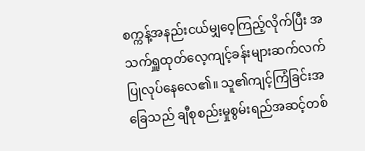စက္ကန့်အနည်းငယ်မျှဝေ့ကြည့်လိုက်ပြီး အသက်ရှူထုတ်လေ့ကျင့်ခန်းများဆက်လက်ပြုလုပ်နေလေ၏။ သူ၏ကျင့်ကြံခြင်းအခြေသည် ချီစုစည်းမှုစွမ်းရည်အဆင့်တစ်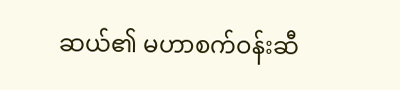ဆယ်၏ မဟာစက်ဝန်းဆီ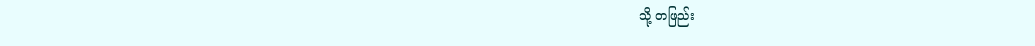သို့ တဖြည်း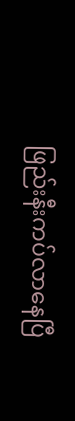ဖြည်းနီးကပ်လာနေပြီ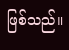ဖြစ်သည်။